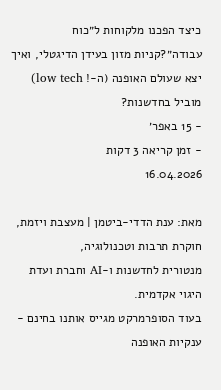כיצד הפכנו מלקוחות ל״כוח עבודה״?קניות מזון בעידן הדיגטלי, ואיך יצא שעולם האופנה (ה-! low tech) מוביל בחדשנות?
- 15 באפר׳
- זמן קריאה 3 דקות
16.04.2026

מאת: ענת הדדי-ביטמן | מעצבת ויזמת, חוקרת תרבות וטכנולוגיה,
מנטורית לחדשנות ו-AI וחברת ועדת היגוי אקדמית.
בעוד הסופרמרקט מגייס אותנו בחינם - ענקיות האופנה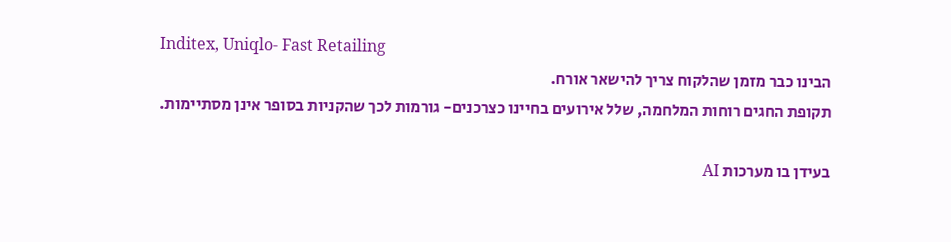Inditex, Uniqlo- Fast Retailing
הבינו כבר מזמן שהלקוח צריך להישאר אורח.
תקופת החגים רוחות המלחמה, שלל אירועים בחיינו כצרכנים- גורמות לכך שהקניות בסופר אינן מסתיימות.

בעידן בו מערכות AI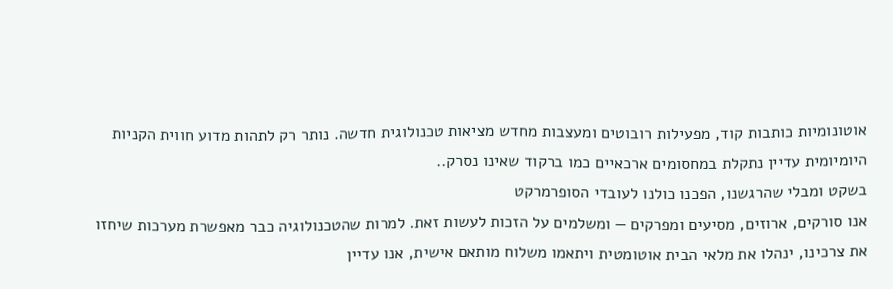אוטונומיות כותבות קוד, מפעילות רובוטים ומעצבות מחדש מציאות טכנולוגית חדשה. נותר רק לתהות מדוע חווית הקניות היומיומית עדיין נתקלת במחסומים ארכאיים כמו ברקוד שאינו נסרק..
בשקט ומבלי שהרגשנו, הפכנו כולנו לעובדי הסופרמרקט
אנו סורקים, ארוזים, מסיעים ומפרקים — ומשלמים על הזכות לעשות זאת. למרות שהטכנולוגיה כבר מאפשרת מערכות שיחזו את צרכינו, ינהלו את מלאי הבית אוטומטית ויתאמו משלוח מותאם אישית, אנו עדיין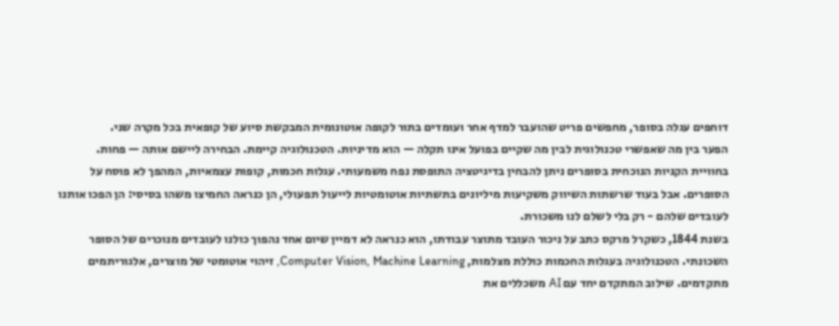דוחפים עגלה בסופר, מחפשים פריט שהועבר למדף אחר ועומדים בתור לקופה אוטונומית המבקשת סיוע של קופאית בכל מקרה שני.
הפער בין מה שאפשרי טכנולוגית לבין מה שקיים בפועל אינו תקלה — הוא מדיניות. הטכנולוגיה קיימת. הבחירה ליישם אותה — פחות.
בחוויית הקניות הנוכחית בסופרים ניתן להבחין בדיגיטציה התופסת נפח משמעותי. עגלות חכמות, קופות עצמאיות, המהפך לא פוסח על הסופרים. אבל בעוד שרשתות השיווק משקיעות מיליונים בתשתיות אוטומטיות לייעול תפעולי, הן כנראה החמיצו משהו בסיסי: הן הפכו אותנו לעובדים שלהם - רק בלי לשלם לנו משכורת.
בשנת 1844, כשקרל מרקס כתב על ניכור העובד מתוצר עבודתו, הוא כנראה לא דמיין שיום אחד נהפוך כולנו לעובדים מנוכרים של הסופר השכונתי. הטכנולוגיה בעגלות החכמות כוללת מצלמות, Computer Vision, Machine Learning, זיהוי אוטומטי של מוצרים, אלגוריתמים מתקדמים. שילוב המתקדם יחד עם AI משכללים את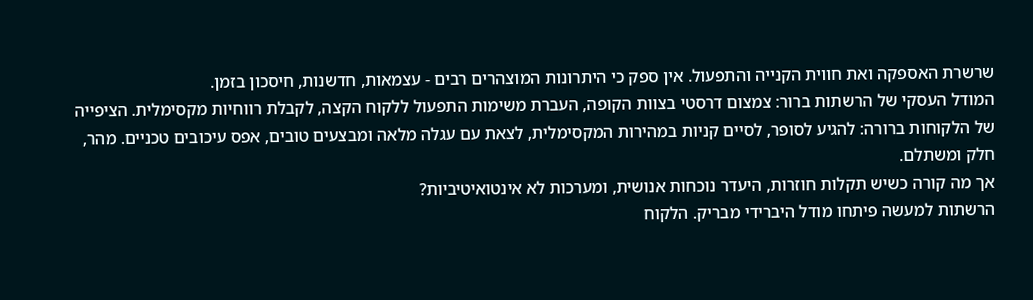שרשרת האספקה ואת חווית הקנייה והתפעול. אין ספק כי היתרונות המוצהרים רבים - עצמאות, חדשנות, חיסכון בזמן.
המודל העסקי של הרשתות ברור: צמצום דרסטי בצוות הקופה, העברת משימות התפעול ללקוח הקצה, לקבלת רווחיות מקסימלית. הציפייה של הלקוחות ברורה: להגיע לסופר, לסיים קניות במהירות המקסימלית, לצאת עם עגלה מלאה ומבצעים טובים, אפס עיכובים טכניים. מהר, חלק ומשתלם.
אך מה קורה כשיש תקלות חוזרות, היעדר נוכחות אנושית, ומערכות לא אינטואיטיביות?
הרשתות למעשה פיתחו מודל היברידי מבריק. הלקוח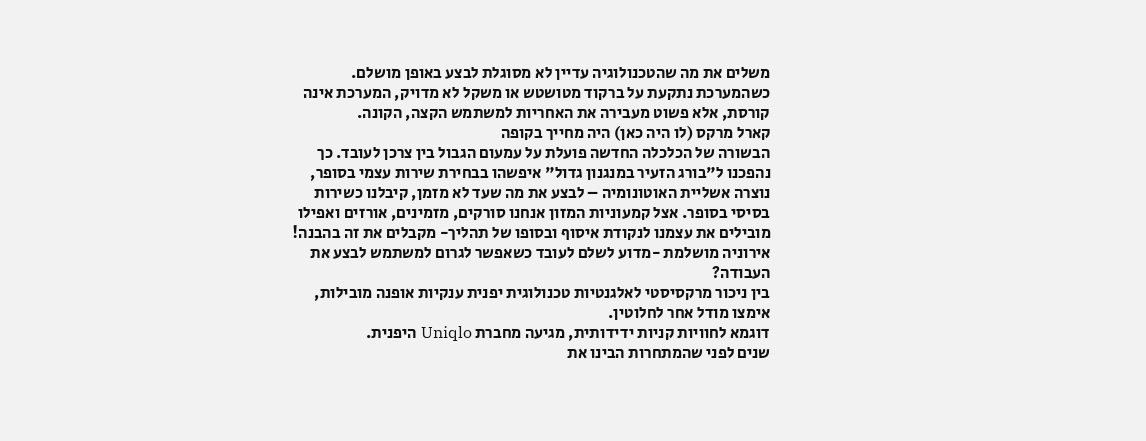משלים את מה שהטכנולוגיה עדיין לא מסוגלת לבצע באופן מושלם. כשהמערכת נתקעת על ברקוד מטושטש או משקל לא מדויק, המערכת אינה קורסת, אלא פשוט מעבירה את האחריות למשתמש הקצה, הקונה.
קארל מרקס (לו היה כאן) היה מחייך בקופה
הבשורה של הכלכלה החדשה פועלת על עמעום הגבול בין צרכן לעובד. כך נהפכנו ל"בורג הזעיר במנגנון גדול" איפשהו בבחירת שירות עצמי בסופר, נוצרה אשליית האוטונומיה – לבצע את מה שעד לא מזמן, קיבלנו כשירות בסיסי בסופר. אצל קמעוניות המזון אנחנו סורקים, מזמינים, אורזים ואפילו מובילים את עצמנו לנקודת איסוף ובסופו של תהליך- מקבלים את זה בהבנה! אירוניה מושלמת -מדוע לשלם לעובד כשאפשר לגרום למשתמש לבצע את העבודה?
בין ניכור מרקסיסטי לאלגנטיות טכנולוגית יפנית ענקיות אופנה מובילות, אימצו מודל אחר לחלוטין.
דוגמא לחוויות קניות ידידותית, מגיעה מחברת Uniqlo היפנית.
שנים לפני שהמתחרות הבינו את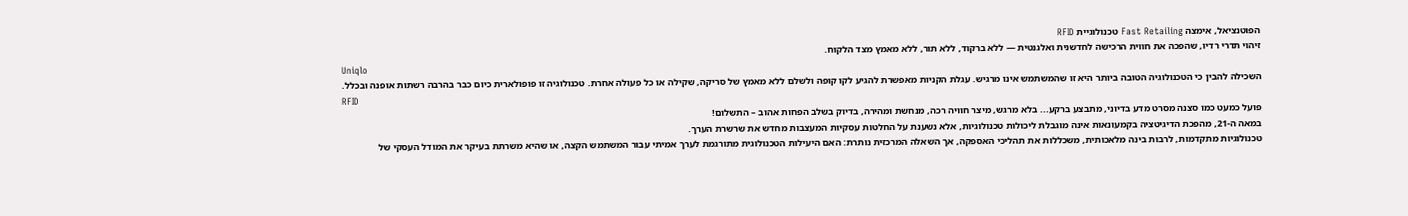הפוטנציאל, אימצה Fast Retailing טכנולוגיית RFID
זיהוי תדרי רדיו, שהפכה את חווית הרכישה לחדשנית ואלגנטית — ללא ברקוד, ללא תור, ללא מאמץ מצד הלקוח.
Uniqlo
השכילה להבין כי הטכנולוגיה הטובה ביותר היא זו שהמשתמש אינו מרגיש. עגלת הקניות מאפשרת להגיע לקו קופה ולשלם ללא מאמץ של סריקה, שקילה או כל פעולה אחרת. טכנולוגיה זו פופולארית כיום כבר בהרבה רשתות אופנה ובכלל.
RFID
פועל כמעט כמו סצנה מסרט מדע בדיוני, מתבצע ברקע... בלא מרגש, מיצר חוויה רכה, מנחשת ומהירה, בדיוק בשלב הפחות אהוב – התשלום!
במאה ה-21, מהפכת הדיגיטציה בקמעונאות אינה מוגבלת ליכולות טכנולוגיות, אלא נשענת על החלטות עסקיות המעצבות מחדש את שרשרת הערך.
טכנולוגיות מתקדמות, לרבות בינה מלאכותית, משכללות את תהליכי האספקה, אך השאלה המרכזית נותרת: האם היעילות הטכנולוגית מתורגמת לערך אמיתי עבור המשתמש הקצה, או שהיא משרתת בעיקר את המודל העסקי של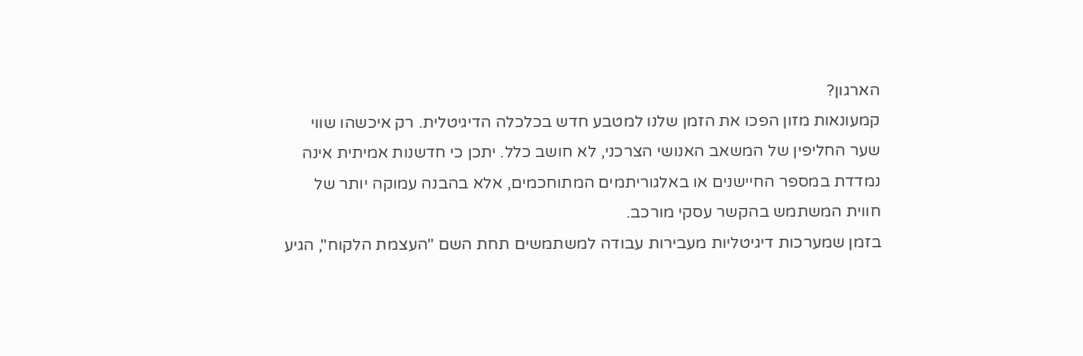הארגון?
קמעונאות מזון הפכו את הזמן שלנו למטבע חדש בכלכלה הדיגיטלית. רק איכשהו שווי שער החליפין של המשאב האנושי הצרכני, לא חושב כלל. יתכן כי חדשנות אמיתית אינה נמדדת במספר החיישנים או באלגוריתמים המתוחכמים, אלא בהבנה עמוקה יותר של חווית המשתמש בהקשר עסקי מורכב.
בזמן שמערכות דיגיטליות מעבירות עבודה למשתמשים תחת השם "העצמת הלקוח", הגיע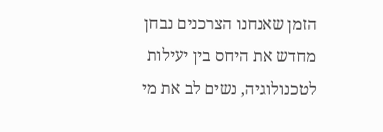הזמן שאנחנו הצרכנים נבחן מחדש את היחס בין יעילות לטכנולוגיה, נשים לב את מי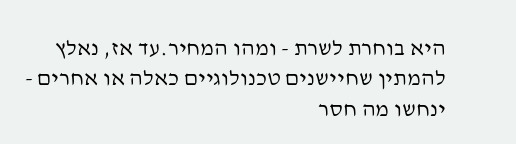היא בוחרת לשרת - ומהו המחיר.עד אז, נאלץ להמתין שחיישנים טכנולוגיים כאלה או אחרים - ינחשו מה חסר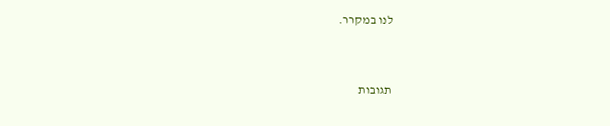לנו במקרר.


תגובות